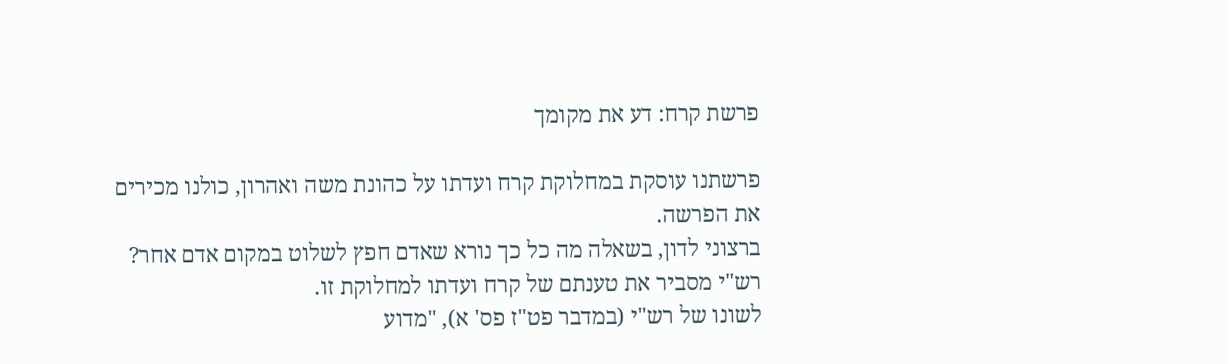פרשת קרח: דע את מקומך

פרשתנו עוסקת במחלוקת קרח ועדתו על כהונת משה ואהרון, כולנו מכירים את הפרשה.
ברצוני לדון, בשאלה מה כל כך נורא שאדם חפץ לשלוט במקום אדם אחר?
רש"י מסביר את טענתם של קרח ועדתו למחלוקת זו.
לשונו של רש"י (במדבר פט"ז פס' א), "מדוע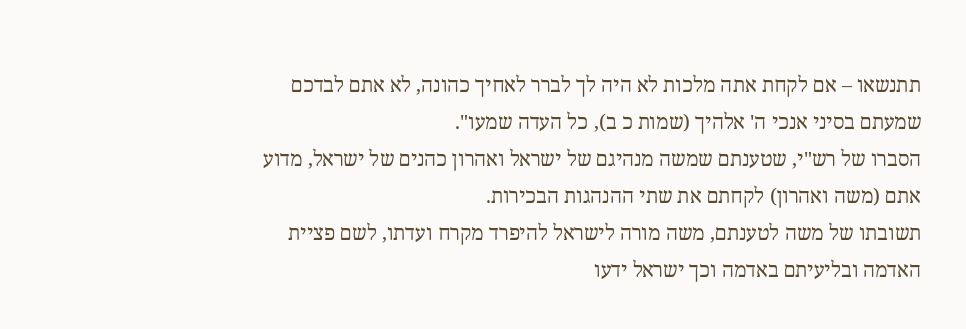תתנשאו – אם לקחת אתה מלכות לא היה לך לברר לאחיך כהונה, לא אתם לבדכם שמעתם בסיני אנכי ה' אלהיך (שמות כ ב), כל העדה שמעו".
הסברו של רש"י, שטענתם שמשה מנהיגם של ישראל ואהרון כהנים של ישראל, מדוע אתם (משה ואהרון) לקחתם את שתי ההנהגות הבכירות.
תשובתו של משה לטענתם, משה מורה לישראל להיפרד מקרח ועדתו, לשם פציית האדמה ובליעיתם באדמה וכך ישראל ידעו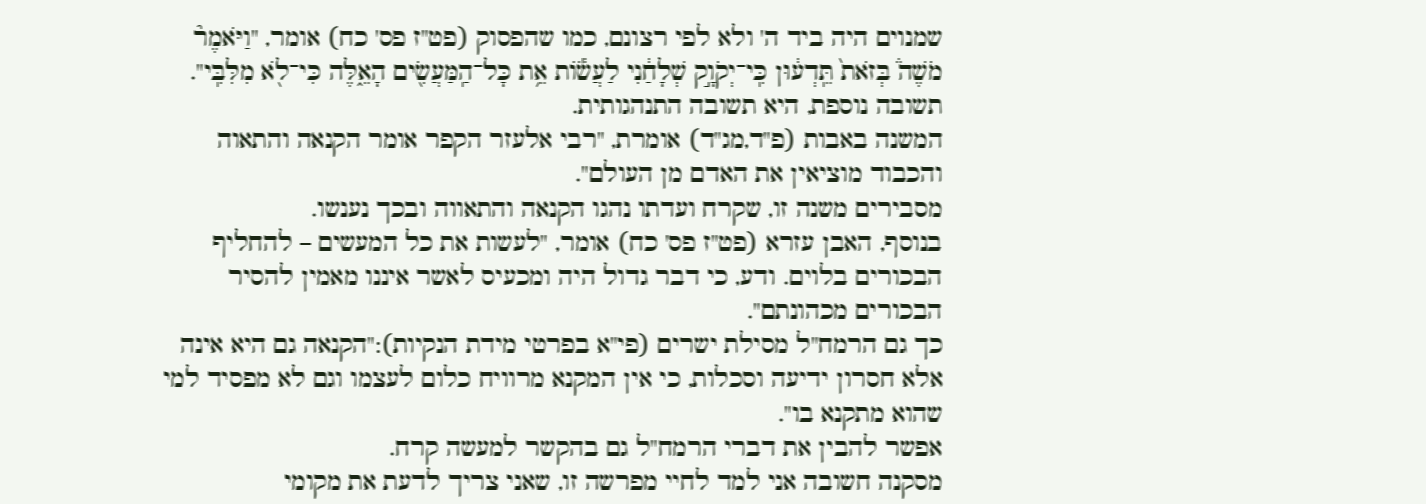שמנוים היה ביד ה' ולא לפי רצונם, כמו שהפסוק (פט"ז פס' כח) אומר, "וַיֹּאמֶר֘ מֹשֶׁה֒ בְּזֹאת֙ תֵּֽדְע֔וּן כִּֽי־יְקֹוָ֣ק שְׁלָחַ֔נִי לַעֲשׂ֕וֹת אֵ֥ת כָּל־הַֽמַּעֲשִׂ֖ים הָאֵ֑לֶּה כִּי־לֹ֖א מִלִּבִּֽי".
תשובה נוספת, היא תשובה התנהגותית.
המשנה באבות (פ"ד,מג"ד) אומרת, "רבי אלעזר הקפר אומר הקנאה והתאוה והכבוד מוציאין את האדם מן העולם".
מסבירים משנה זו, שקרח ועדתו נהגו הקנאה והתאווה ובכך נענשו.
בנוסף, האבן עזרא (פט"ז פס' כח) אומר, "לעשות את כל המעשים – להחליף הבכורים בלוים. ודע, כי דבר גדול היה ומכעיס לאשר איננו מאמין להסיר הבכורים מכהונתם".
כך גם הרמח"ל מסילת ישרים (פי"א בפרטי מידת הנקיות):"הקנאה גם היא אינה אלא חסרון ידיעה וסכלות, כי אין המקנא מרוויח כלום לעצמו וגם לא מפסיד למי שהוא מתקנא בו".
אפשר להבין את דברי הרמח"ל גם בהקשר למעשה קרח.
מסקנה חשובה אני למד לחיי מפרשה זו, שאני צריך לדעת את מקומי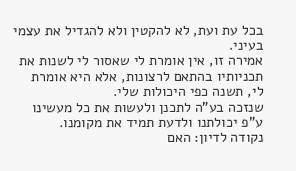בכל עת ועת, לא להקטין ולא להגדיל את עצמי בעיני.
אמירה זו, אין אומרת לי שאסור לי לשנות את תכניותיו בהתאם לרצונות, אלא היא אומרת לי, תשנה כפי היכולות שלי.
שנזכה בע"ה לתכנן ולעשות את כל מעשינו ע"פ יכולתנו ולדעת תמיד את מקומנו.
נקודה לדיון: האם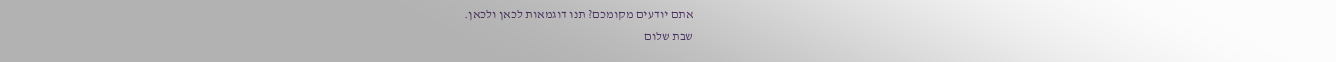אתם יודעים מקומכם? תנו דוגמאות לכאן ולכאן.
שבת שלום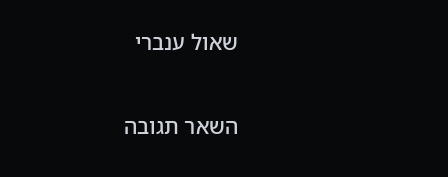שאול ענברי

השאר תגובה